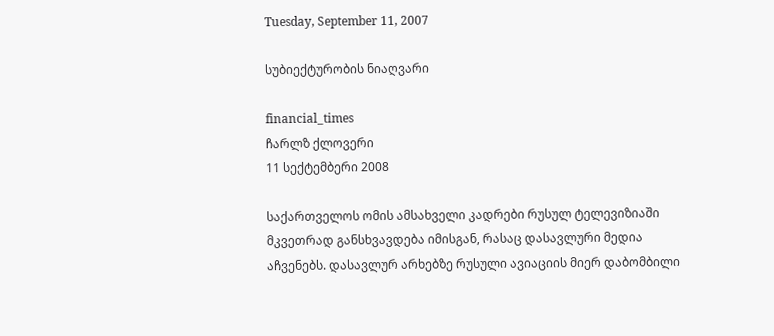Tuesday, September 11, 2007

სუბიექტურობის ნიაღვარი

financial_times
ჩარლზ ქლოვერი
11 სექტემბერი 2008

საქართველოს ომის ამსახველი კადრები რუსულ ტელევიზიაში მკვეთრად განსხვავდება იმისგან, რასაც დასავლური მედია აჩვენებს. დასავლურ არხებზე რუსული ავიაციის მიერ დაბომბილი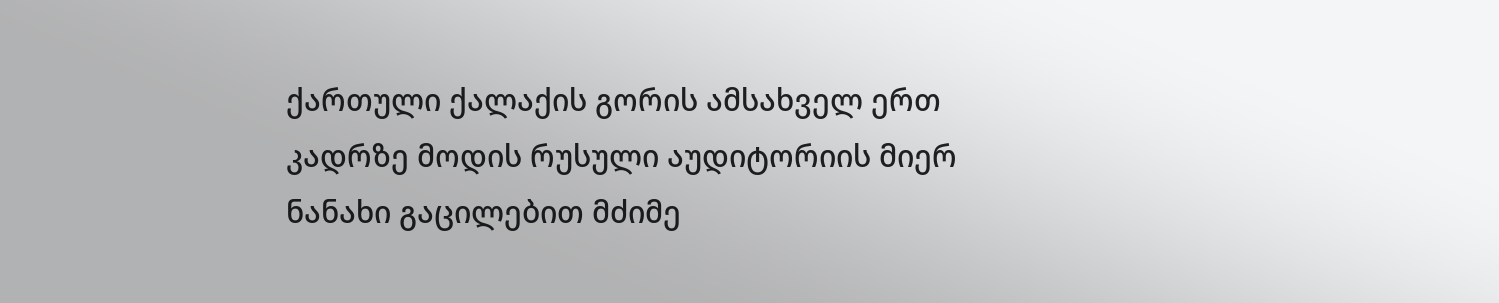ქართული ქალაქის გორის ამსახველ ერთ კადრზე მოდის რუსული აუდიტორიის მიერ ნანახი გაცილებით მძიმე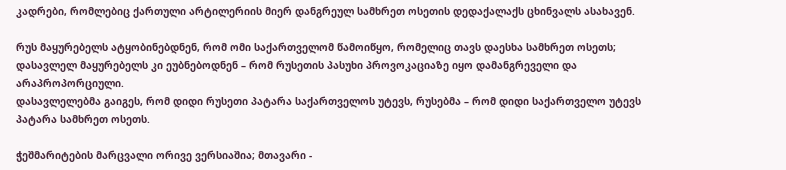კადრები, რომლებიც ქართული არტილერიის მიერ დანგრეულ სამხრეთ ოსეთის დედაქალაქს ცხინვალს ასახავენ.

რუს მაყურებელს ატყობინებდნენ, რომ ომი საქართველომ წამოიწყო, რომელიც თავს დაესხა სამხრეთ ოსეთს; დასავლელ მაყურებელს კი ეუბნებოდნენ – რომ რუსეთის პასუხი პროვოკაციაზე იყო დამანგრეველი და არაპროპორციული.
დასავლელებმა გაიგეს, რომ დიდი რუსეთი პატარა საქართველოს უტევს, რუსებმა – რომ დიდი საქართველო უტევს პატარა სამხრეთ ოსეთს.

ჭეშმარიტების მარცვალი ორივე ვერსიაშია; მთავარი -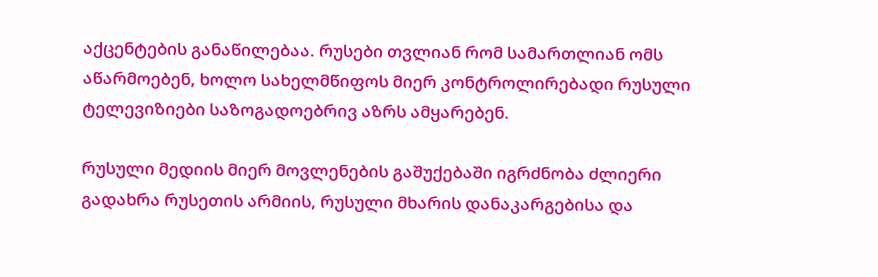აქცენტების განაწილებაა. რუსები თვლიან რომ სამართლიან ომს აწარმოებენ, ხოლო სახელმწიფოს მიერ კონტროლირებადი რუსული ტელევიზიები საზოგადოებრივ აზრს ამყარებენ.

რუსული მედიის მიერ მოვლენების გაშუქებაში იგრძნობა ძლიერი გადახრა რუსეთის არმიის, რუსული მხარის დანაკარგებისა და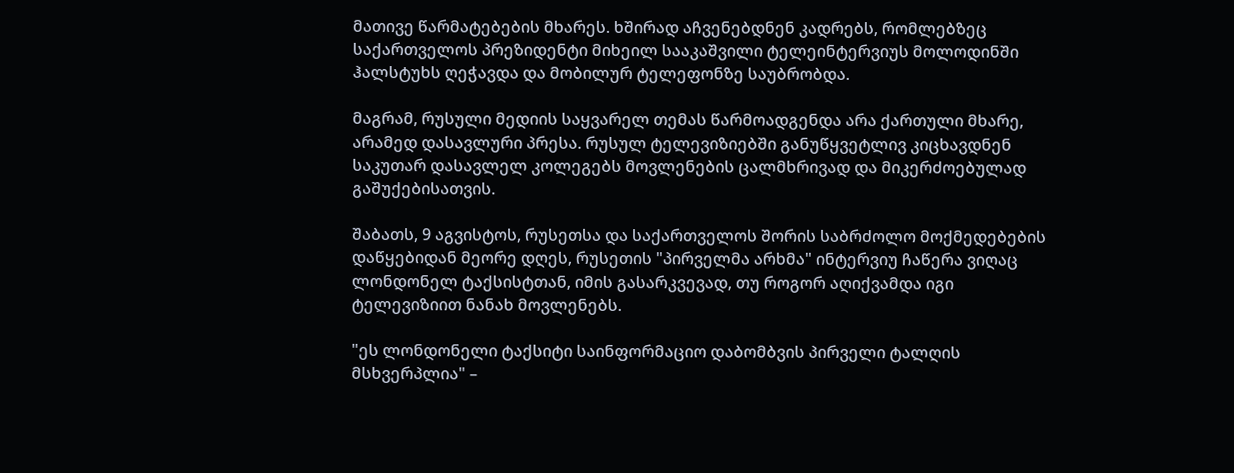მათივე წარმატებების მხარეს. ხშირად აჩვენებდნენ კადრებს, რომლებზეც საქართველოს პრეზიდენტი მიხეილ სააკაშვილი ტელეინტერვიუს მოლოდინში ჰალსტუხს ღეჭავდა და მობილურ ტელეფონზე საუბრობდა.

მაგრამ, რუსული მედიის საყვარელ თემას წარმოადგენდა არა ქართული მხარე, არამედ დასავლური პრესა. რუსულ ტელევიზიებში განუწყვეტლივ კიცხავდნენ საკუთარ დასავლელ კოლეგებს მოვლენების ცალმხრივად და მიკერძოებულად გაშუქებისათვის.

შაბათს, 9 აგვისტოს, რუსეთსა და საქართველოს შორის საბრძოლო მოქმედებების დაწყებიდან მეორე დღეს, რუსეთის "პირველმა არხმა" ინტერვიუ ჩაწერა ვიღაც ლონდონელ ტაქსისტთან, იმის გასარკვევად, თუ როგორ აღიქვამდა იგი ტელევიზიით ნანახ მოვლენებს.

"ეს ლონდონელი ტაქსიტი საინფორმაციო დაბომბვის პირველი ტალღის მსხვერპლია" –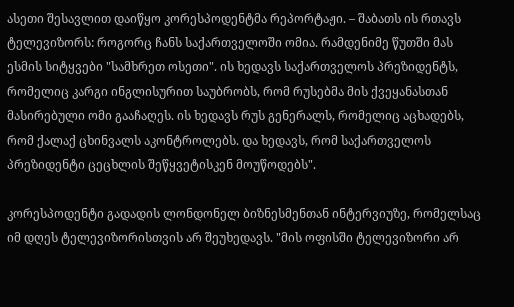ასეთი შესავლით დაიწყო კორესპოდენტმა რეპორტაჟი. – შაბათს ის რთავს ტელევიზორს: როგორც ჩანს საქართველოში ომია. რამდენიმე წუთში მას ესმის სიტყვები "სამხრეთ ოსეთი". ის ხედავს საქართველოს პრეზიდენტს, რომელიც კარგი ინგლისურით საუბრობს, რომ რუსებმა მის ქვეყანასთან მასირებული ომი გააჩაღეს. ის ხედავს რუს გენერალს, რომელიც აცხადებს, რომ ქალაქ ცხინვალს აკონტროლებს. და ხედავს, რომ საქართველოს პრეზიდენტი ცეცხლის შეწყვეტისკენ მოუწოდებს".

კორესპოდენტი გადადის ლონდონელ ბიზნესმენთან ინტერვიუზე, რომელსაც იმ დღეს ტელევიზორისთვის არ შეუხედავს. "მის ოფისში ტელევიზორი არ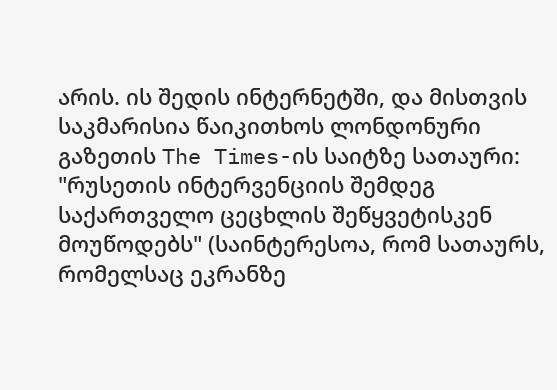არის. ის შედის ინტერნეტში, და მისთვის საკმარისია წაიკითხოს ლონდონური გაზეთის The Times-ის საიტზე სათაური: "რუსეთის ინტერვენციის შემდეგ საქართველო ცეცხლის შეწყვეტისკენ მოუწოდებს" (საინტერესოა, რომ სათაურს, რომელსაც ეკრანზე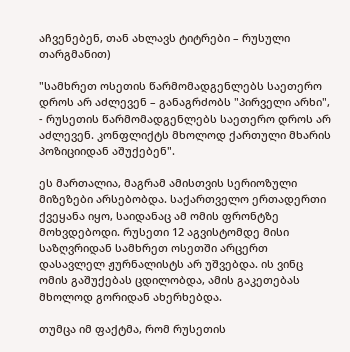აჩვენებენ, თან ახლავს ტიტრები – რუსული თარგმანით)

"სამხრეთ ოსეთის წარმომადგენლებს საეთერო დროს არ აძლევენ – განაგრძობს "პირველი არხი", - რუსეთის წარმომადგენლებს საეთერო დროს არ აძლევენ. კონფლიქტს მხოლოდ ქართული მხარის პოზიციიდან აშუქებენ".

ეს მართალია, მაგრამ ამისთვის სერიოზული მიზეზები არსებობდა. საქართველო ერთადერთი ქვეყანა იყო, საიდანაც ამ ომის ფრონტზე მოხვდებოდი. რუსეთი 12 აგვისტომდე მისი საზღვრიდან სამხრეთ ოსეთში არცერთ დასავლელ ჟურნალისტს არ უშვებდა. ის ვინც ომის გაშუქებას ცდილობდა, ამის გაკეთებას მხოლოდ გორიდან ახერხებდა.

თუმცა იმ ფაქტმა, რომ რუსეთის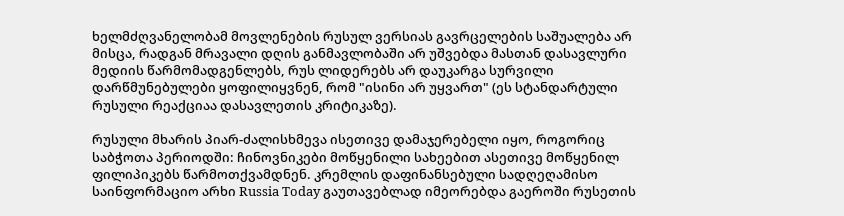ხელმძღვანელობამ მოვლენების რუსულ ვერსიას გავრცელების საშუალება არ მისცა, რადგან მრავალი დღის განმავლობაში არ უშვებდა მასთან დასავლური მედიის წარმომადგენლებს, რუს ლიდერებს არ დაუკარგა სურვილი დარწმუნებულები ყოფილიყვნენ, რომ "ისინი არ უყვართ" (ეს სტანდარტული რუსული რეაქციაა დასავლეთის კრიტიკაზე).

რუსული მხარის პიარ-ძალისხმევა ისეთივე დამაჯერებელი იყო, როგორიც საბჭოთა პერიოდში: ჩინოვნიკები მოწყენილი სახეებით ასეთივე მოწყენილ ფილიპიკებს წარმოთქვამდნენ. კრემლის დაფინანსებული სადღეღამისო საინფორმაციო არხი Russia Today გაუთავებლად იმეორებდა გაეროში რუსეთის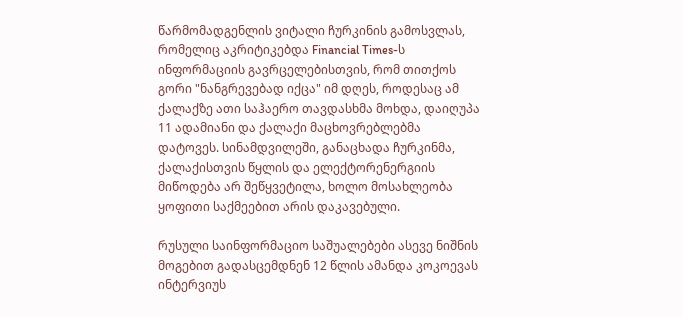წარმომადგენლის ვიტალი ჩურკინის გამოსვლას, რომელიც აკრიტიკებდა Financial Times-ს ინფორმაციის გავრცელებისთვის, რომ თითქოს გორი "ნანგრევებად იქცა" იმ დღეს, როდესაც ამ ქალაქზე ათი საჰაერო თავდასხმა მოხდა, დაიღუპა 11 ადამიანი და ქალაქი მაცხოვრებლებმა დატოვეს. სინამდვილეში, განაცხადა ჩურკინმა, ქალაქისთვის წყლის და ელექტორენერგიის მიწოდება არ შეწყვეტილა, ხოლო მოსახლეობა ყოფითი საქმეებით არის დაკავებული.

რუსული საინფორმაციო საშუალებები ასევე ნიშნის მოგებით გადასცემდნენ 12 წლის ამანდა კოკოევას ინტერვიუს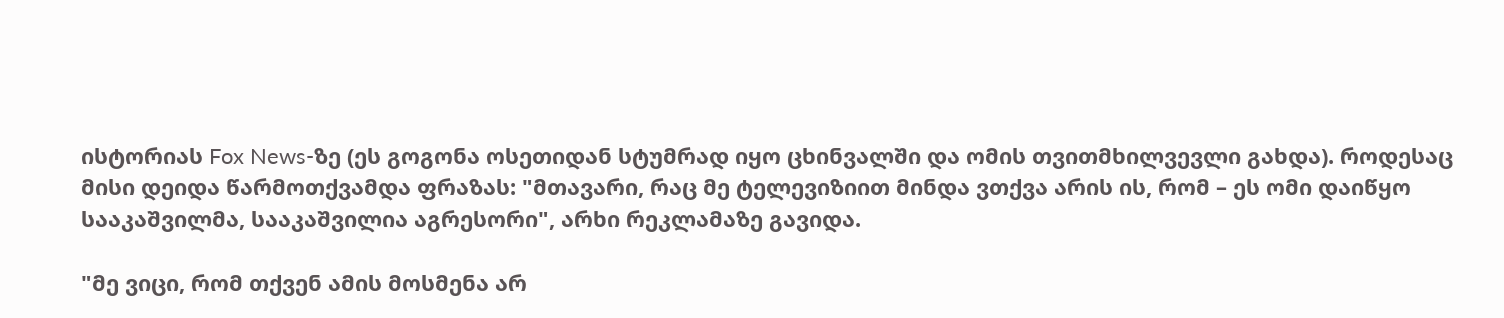ისტორიას Fox News-ზე (ეს გოგონა ოსეთიდან სტუმრად იყო ცხინვალში და ომის თვითმხილვევლი გახდა). როდესაც მისი დეიდა წარმოთქვამდა ფრაზას: "მთავარი, რაც მე ტელევიზიით მინდა ვთქვა არის ის, რომ – ეს ომი დაიწყო სააკაშვილმა, სააკაშვილია აგრესორი", არხი რეკლამაზე გავიდა.

"მე ვიცი, რომ თქვენ ამის მოსმენა არ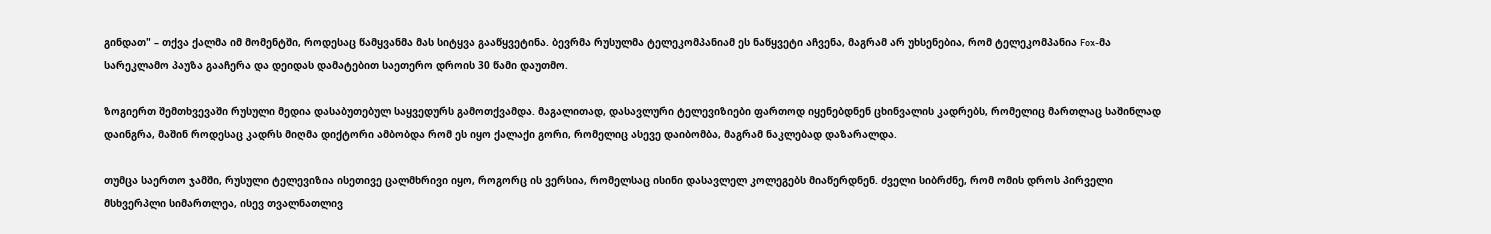გინდათ" – თქვა ქალმა იმ მომენტში, როდესაც წამყვანმა მას სიტყვა გააწყვეტინა. ბევრმა რუსულმა ტელეკომპანიამ ეს ნაწყვეტი აჩვენა, მაგრამ არ უხსენებია, რომ ტელეკომპანია Fox-მა სარეკლამო პაუზა გააჩერა და დეიდას დამატებით საეთერო დროის 30 წამი დაუთმო.

ზოგიერთ შემთხვევაში რუსული მედია დასაბუთებულ საყვედურს გამოთქვამდა. მაგალითად, დასავლური ტელევიზიები ფართოდ იყენებდნენ ცხინვალის კადრებს, რომელიც მართლაც საშინლად დაინგრა, მაშინ როდესაც კადრს მიღმა დიქტორი ამბობდა რომ ეს იყო ქალაქი გორი, რომელიც ასევე დაიბომბა, მაგრამ ნაკლებად დაზარალდა.

თუმცა საერთო ჯამში, რუსული ტელევიზია ისეთივე ცალმხრივი იყო, როგორც ის ვერსია, რომელსაც ისინი დასავლელ კოლეგებს მიაწერდნენ. ძველი სიბრძნე, რომ ომის დროს პირველი მსხვერპლი სიმართლეა, ისევ თვალნათლივ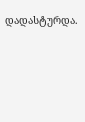დადასტურდა.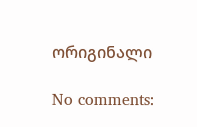ორიგინალი

No comments: